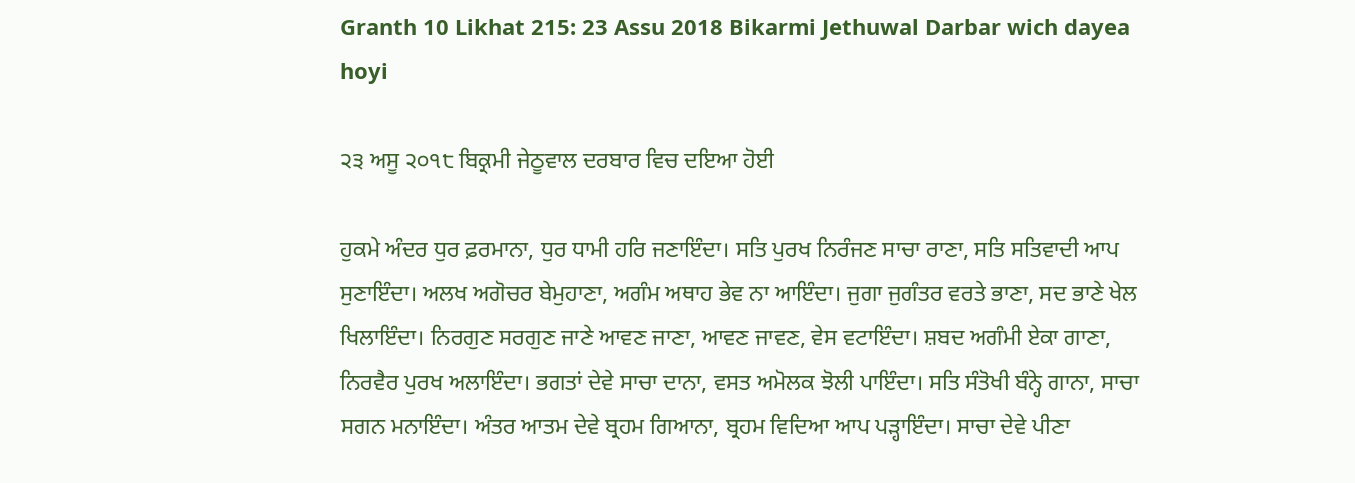Granth 10 Likhat 215: 23 Assu 2018 Bikarmi Jethuwal Darbar wich dayea hoyi

੨੩ ਅਸੂ ੨੦੧੮ ਬਿਕ੍ਰਮੀ ਜੇਠੂਵਾਲ ਦਰਬਾਰ ਵਿਚ ਦਇਆ ਹੋਈ

ਹੁਕਮੇ ਅੰਦਰ ਧੁਰ ਫ਼ਰਮਾਨਾ, ਧੁਰ ਧਾਮੀ ਹਰਿ ਜਣਾਇੰਦਾ। ਸਤਿ ਪੁਰਖ ਨਿਰੰਜਣ ਸਾਚਾ ਰਾਣਾ, ਸਤਿ ਸਤਿਵਾਦੀ ਆਪ ਸੁਣਾਇੰਦਾ। ਅਲਖ ਅਗੋਚਰ ਬੇਮੁਹਾਣਾ, ਅਗੰਮ ਅਥਾਹ ਭੇਵ ਨਾ ਆਇੰਦਾ। ਜੁਗਾ ਜੁਗੰਤਰ ਵਰਤੇ ਭਾਣਾ, ਸਦ ਭਾਣੇ ਖੇਲ ਖਿਲਾਇੰਦਾ। ਨਿਰਗੁਣ ਸਰਗੁਣ ਜਾਣੇ ਆਵਣ ਜਾਣਾ, ਆਵਣ ਜਾਵਣ, ਵੇਸ ਵਟਾਇੰਦਾ। ਸ਼ਬਦ ਅਗੰਮੀ ਏਕਾ ਗਾਣਾ, ਨਿਰਵੈਰ ਪੁਰਖ ਅਲਾਇੰਦਾ। ਭਗਤਾਂ ਦੇਵੇ ਸਾਚਾ ਦਾਨਾ, ਵਸਤ ਅਮੋਲਕ ਝੋਲੀ ਪਾਇੰਦਾ। ਸਤਿ ਸੰਤੋਖੀ ਬੰਨ੍ਹੇ ਗਾਨਾ, ਸਾਚਾ ਸਗਨ ਮਨਾਇੰਦਾ। ਅੰਤਰ ਆਤਮ ਦੇਵੇ ਬ੍ਰਹਮ ਗਿਆਨਾ, ਬ੍ਰਹਮ ਵਿਦਿਆ ਆਪ ਪੜ੍ਹਾਇੰਦਾ। ਸਾਚਾ ਦੇਵੇ ਪੀਣਾ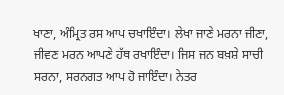ਖਾਣਾ, ਅੰਮ੍ਰਿਤ ਰਸ ਆਪ ਚਖਾਇੰਦਾ। ਲੇਖਾ ਜਾਣੇ ਮਰਨਾ ਜੀਣਾ, ਜੀਵਣ ਮਰਨ ਆਪਣੇ ਹੱਥ ਰਖਾਇੰਦਾ। ਜਿਸ ਜਨ ਬਖ਼ਸ਼ੇ ਸਾਚੀ ਸਰਨਾ, ਸਰਨਗਤ ਆਪ ਹੋ ਜਾਇੰਦਾ। ਨੇਤਰ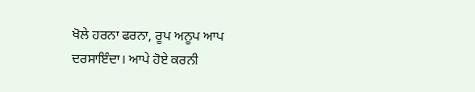ਖੋਲੇ ਹਰਨਾ ਫਰਨਾ, ਰੂਪ ਅਨੂਪ ਆਪ ਦਰਸਾਇੰਦਾ। ਆਪੇ ਹੋਏ ਕਰਨੀ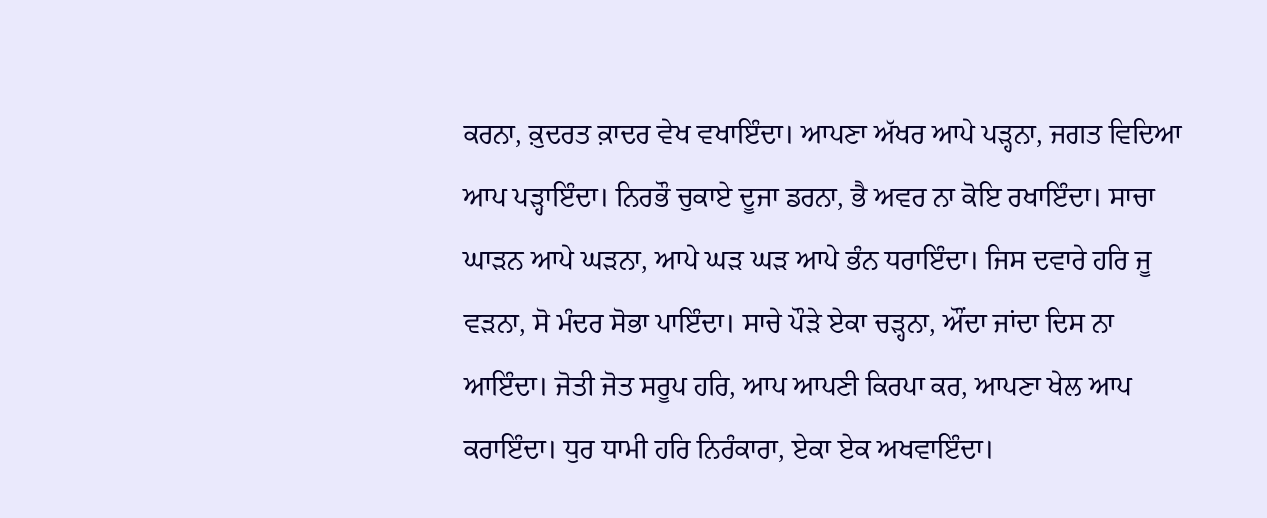ਕਰਨਾ, ਕ਼ੁਦਰਤ ਕ਼ਾਦਰ ਵੇਖ ਵਖਾਇੰਦਾ। ਆਪਣਾ ਅੱਖਰ ਆਪੇ ਪੜ੍ਹਨਾ, ਜਗਤ ਵਿਦਿਆ ਆਪ ਪੜ੍ਹਾਇੰਦਾ। ਨਿਰਭੌ ਚੁਕਾਏ ਦੂਜਾ ਡਰਨਾ, ਭੈ ਅਵਰ ਨਾ ਕੋਇ ਰਖਾਇੰਦਾ। ਸਾਚਾ ਘਾੜਨ ਆਪੇ ਘੜਨਾ, ਆਪੇ ਘੜ ਘੜ ਆਪੇ ਭੰਨ ਧਰਾਇੰਦਾ। ਜਿਸ ਦਵਾਰੇ ਹਰਿ ਜੂ ਵੜਨਾ, ਸੋ ਮੰਦਰ ਸੋਭਾ ਪਾਇੰਦਾ। ਸਾਚੇ ਪੌੜੇ ਏਕਾ ਚੜ੍ਹਨਾ, ਔਂਦਾ ਜਾਂਦਾ ਦਿਸ ਨਾ ਆਇੰਦਾ। ਜੋਤੀ ਜੋਤ ਸਰੂਪ ਹਰਿ, ਆਪ ਆਪਣੀ ਕਿਰਪਾ ਕਰ, ਆਪਣਾ ਖੇਲ ਆਪ ਕਰਾਇੰਦਾ। ਧੁਰ ਧਾਮੀ ਹਰਿ ਨਿਰੰਕਾਰਾ, ਏਕਾ ਏਕ ਅਖਵਾਇੰਦਾ।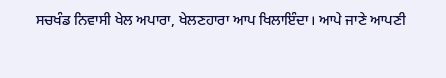ਸਚਖੰਡ ਨਿਵਾਸੀ ਖੇਲ ਅਪਾਰਾ, ਖੇਲਣਹਾਰਾ ਆਪ ਖਿਲਾਇੰਦਾ। ਆਪੇ ਜਾਣੇ ਆਪਣੀ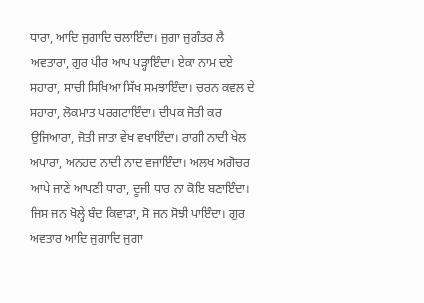ਧਾਰਾ, ਆਦਿ ਜੁਗਾਦਿ ਚਲਾਇੰਦਾ। ਜੁਗਾ ਜੁਗੰਤਰ ਲੈ ਅਵਤਾਰਾ, ਗੁਰ ਪੀਰ ਆਪ ਪੜ੍ਹਾਇੰਦਾ। ਏਕਾ ਨਾਮ ਦਏ ਸਹਾਰਾ, ਸਾਚੀ ਸਿਖਿਆ ਸਿੱਖ ਸਮਝਾਇੰਦਾ। ਚਰਨ ਕਵਲ ਦੇ ਸਹਾਰਾ, ਲੋਕਮਾਤ ਪਰਗਟਾਇੰਦਾ। ਦੀਪਕ ਜੋਤੀ ਕਰ ਉਜਿਆਰਾ, ਜੋਤੀ ਜਾਤਾ ਵੇਖ ਵਖਾਇੰਦਾ। ਰਾਗੀ ਨਾਦੀ ਖੇਲ ਅਪਾਰਾ, ਅਨਹਦ ਨਾਦੀ ਨਾਦ ਵਜਾਇੰਦਾ। ਅਲਖ ਅਗੋਚਰ ਆਪੇ ਜਾਣੇ ਆਪਣੀ ਧਾਰਾ, ਦੂਜੀ ਧਾਰ ਨਾ ਕੋਇ ਬਣਾਇੰਦਾ। ਜਿਸ ਜਨ ਖੋਲ੍ਹੇ ਬੰਦ ਕਿਵਾੜਾ, ਸੋ ਜਨ ਸੋਝੀ ਪਾਇੰਦਾ। ਗੁਰ ਅਵਤਾਰ ਆਦਿ ਜੁਗਾਦਿ ਜੁਗਾ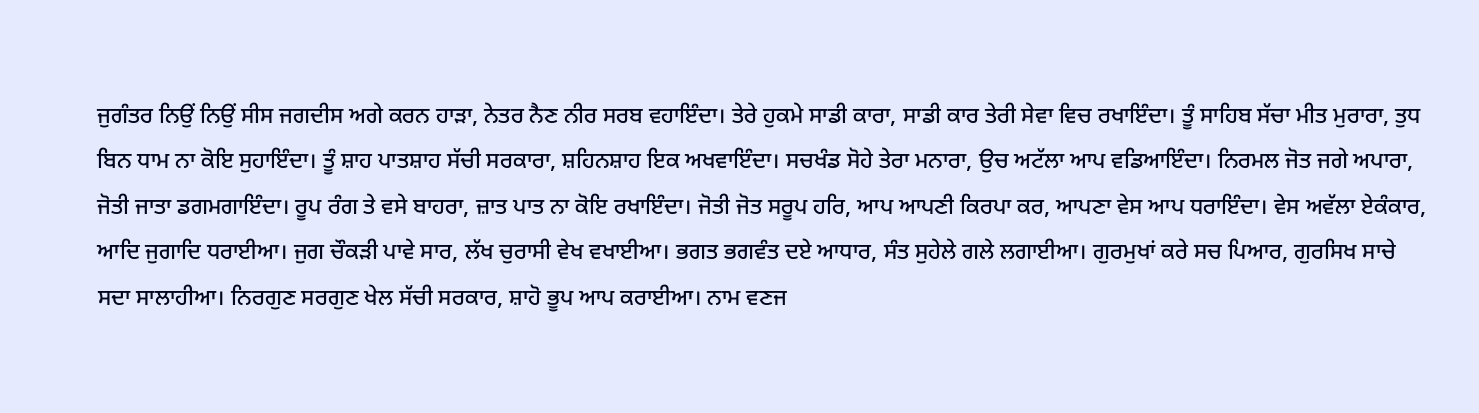ਜੁਗੰਤਰ ਨਿਉਂ ਨਿਉਂ ਸੀਸ ਜਗਦੀਸ ਅਗੇ ਕਰਨ ਹਾੜਾ, ਨੇਤਰ ਨੈਣ ਨੀਰ ਸਰਬ ਵਹਾਇੰਦਾ। ਤੇਰੇ ਹੁਕਮੇ ਸਾਡੀ ਕਾਰਾ, ਸਾਡੀ ਕਾਰ ਤੇਰੀ ਸੇਵਾ ਵਿਚ ਰਖਾਇੰਦਾ। ਤੂੰ ਸਾਹਿਬ ਸੱਚਾ ਮੀਤ ਮੁਰਾਰਾ, ਤੁਧ ਬਿਨ ਧਾਮ ਨਾ ਕੋਇ ਸੁਹਾਇੰਦਾ। ਤੂੰ ਸ਼ਾਹ ਪਾਤਸ਼ਾਹ ਸੱਚੀ ਸਰਕਾਰਾ, ਸ਼ਹਿਨਸ਼ਾਹ ਇਕ ਅਖਵਾਇੰਦਾ। ਸਚਖੰਡ ਸੋਹੇ ਤੇਰਾ ਮਨਾਰਾ, ਉਚ ਅਟੱਲਾ ਆਪ ਵਡਿਆਇੰਦਾ। ਨਿਰਮਲ ਜੋਤ ਜਗੇ ਅਪਾਰਾ, ਜੋਤੀ ਜਾਤਾ ਡਗਮਗਾਇੰਦਾ। ਰੂਪ ਰੰਗ ਤੇ ਵਸੇ ਬਾਹਰਾ, ਜ਼ਾਤ ਪਾਤ ਨਾ ਕੋਇ ਰਖਾਇੰਦਾ। ਜੋਤੀ ਜੋਤ ਸਰੂਪ ਹਰਿ, ਆਪ ਆਪਣੀ ਕਿਰਪਾ ਕਰ, ਆਪਣਾ ਵੇਸ ਆਪ ਧਰਾਇੰਦਾ। ਵੇਸ ਅਵੱਲਾ ਏਕੰਕਾਰ, ਆਦਿ ਜੁਗਾਦਿ ਧਰਾਈਆ। ਜੁਗ ਚੌਕੜੀ ਪਾਵੇ ਸਾਰ, ਲੱਖ ਚੁਰਾਸੀ ਵੇਖ ਵਖਾਈਆ। ਭਗਤ ਭਗਵੰਤ ਦਏ ਆਧਾਰ, ਸੰਤ ਸੁਹੇਲੇ ਗਲੇ ਲਗਾਈਆ। ਗੁਰਮੁਖਾਂ ਕਰੇ ਸਚ ਪਿਆਰ, ਗੁਰਸਿਖ ਸਾਚੇ ਸਦਾ ਸਾਲਾਹੀਆ। ਨਿਰਗੁਣ ਸਰਗੁਣ ਖੇਲ ਸੱਚੀ ਸਰਕਾਰ, ਸ਼ਾਹੋ ਭੂਪ ਆਪ ਕਰਾਈਆ। ਨਾਮ ਵਣਜ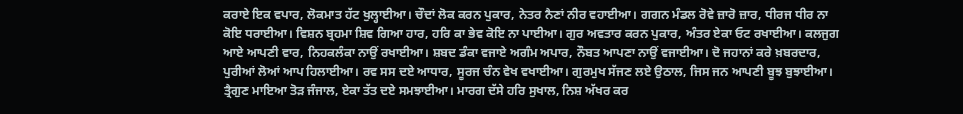ਕਰਾਏ ਇਕ ਵਪਾਰ, ਲੋਕਮਾਤ ਹੱਟ ਖੁਲ੍ਹਾਈਆ। ਚੌਦਾਂ ਲੋਕ ਕਰਨ ਪੁਕਾਰ, ਨੇਤਰ ਨੈਣਾਂ ਨੀਰ ਵਹਾਈਆ। ਗਗਨ ਮੰਡਲ ਰੋਵੇ ਜ਼ਾਰੋ ਜ਼ਾਰ, ਧੀਰਜ ਧੀਰ ਨਾ ਕੋਇ ਧਰਾਈਆ। ਵਿਸ਼ਨ ਬ੍ਰਹਮਾ ਸ਼ਿਵ ਗਿਆ ਹਾਰ, ਹਰਿ ਕਾ ਭੇਵ ਕੋਇ ਨਾ ਪਾਈਆ। ਗੁਰ ਅਵਤਾਰ ਕਰਨ ਪੁਕਾਰ, ਅੰਤਰ ਏਕਾ ਓਟ ਰਖਾਈਆ। ਕਲਜੁਗ ਆਏ ਆਪਣੀ ਵਾਰ, ਨਿਹਕਲੰਕਾ ਨਾਉਂ ਰਖਾਈਆ। ਸ਼ਬਦ ਡੰਕਾ ਵਜਾਏ ਅਗੰਮ ਅਪਾਰ, ਨੌਬਤ ਆਪਣਾ ਨਾਉਂ ਵਜਾਈਆ। ਦੋ ਜਹਾਨਾਂ ਕਰੇ ਖ਼ਬਰਦਾਰ, ਪੁਰੀਆਂ ਲੋਆਂ ਆਪ ਹਿਲਾਈਆ। ਰਵ ਸਸ ਦਏ ਆਧਾਰ, ਸੂਰਜ ਚੰਨ ਵੇਖ ਵਖਾਈਆ। ਗੁਰਮੁਖ ਸੱਜਣ ਲਏ ਉਠਾਲ, ਜਿਸ ਜਨ ਆਪਣੀ ਬੂਝ ਬੁਝਾਈਆ। ਤ੍ਰੈਗੁਣ ਮਾਇਆ ਤੋੜ ਜੰਜਾਲ, ਏਕਾ ਤੱਤ ਦਏ ਸਮਝਾਈਆ। ਮਾਰਗ ਦੱਸੇ ਹਰਿ ਸੁਖਾਲ, ਨਿਸ਼ ਅੱਖਰ ਕਰ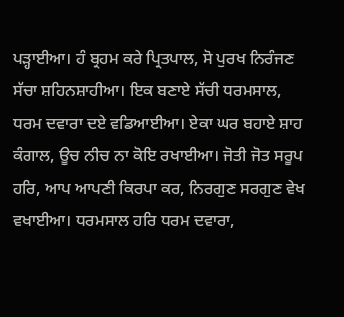ਪੜ੍ਹਾਈਆ। ਹੰ ਬ੍ਰਹਮ ਕਰੇ ਪ੍ਰਿਤਪਾਲ, ਸੋ ਪੁਰਖ ਨਿਰੰਜਣ ਸੱਚਾ ਸ਼ਹਿਨਸ਼ਾਹੀਆ। ਇਕ ਬਣਾਏ ਸੱਚੀ ਧਰਮਸਾਲ, ਧਰਮ ਦਵਾਰਾ ਦਏ ਵਡਿਆਈਆ। ਏਕਾ ਘਰ ਬਹਾਏ ਸ਼ਾਹ ਕੰਗਾਲ, ਊਚ ਨੀਚ ਨਾ ਕੋਇ ਰਖਾਈਆ। ਜੋਤੀ ਜੋਤ ਸਰੂਪ ਹਰਿ, ਆਪ ਆਪਣੀ ਕਿਰਪਾ ਕਰ, ਨਿਰਗੁਣ ਸਰਗੁਣ ਵੇਖ ਵਖਾਈਆ। ਧਰਮਸਾਲ ਹਰਿ ਧਰਮ ਦਵਾਰਾ,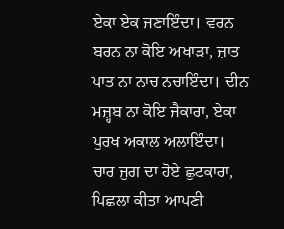ਏਕਾ ਏਕ ਜਣਾਇੰਦਾ। ਵਰਨ ਬਰਨ ਨਾ ਕੋਇ ਅਖਾੜਾ, ਜ਼ਾਤ ਪਾਤ ਨਾ ਨਾਚ ਨਚਾਇੰਦਾ। ਦੀਨ ਮਜ਼੍ਹਬ ਨਾ ਕੋਇ ਜੈਕਾਰਾ, ਏਕਾ ਪੁਰਖ ਅਕਾਲ ਅਲਾਇੰਦਾ। ਚਾਰ ਜੁਗ ਦਾ ਹੋਏ ਛੁਟਕਾਰਾ, ਪਿਛਲਾ ਕੀਤਾ ਆਪਣੀ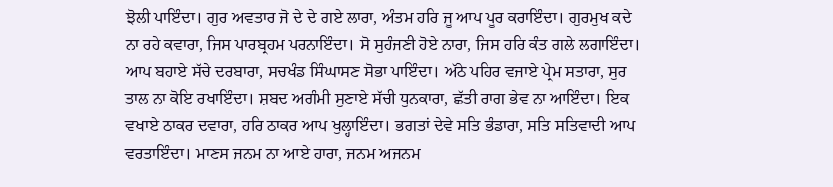ਝੋਲੀ ਪਾਇੰਦਾ। ਗੁਰ ਅਵਤਾਰ ਜੋ ਦੇ ਦੇ ਗਏ ਲਾਰਾ, ਅੰਤਮ ਹਰਿ ਜੂ ਆਪ ਪੂਰ ਕਰਾਇੰਦਾ। ਗੁਰਮੁਖ ਕਦੇ ਨਾ ਰਹੇ ਕਵਾਰਾ, ਜਿਸ ਪਾਰਬ੍ਰਹਮ ਪਰਨਾਇੰਦਾ। ਸੋ ਸੁਹੰਜਣੀ ਹੋਏ ਨਾਰਾ, ਜਿਸ ਹਰਿ ਕੰਤ ਗਲੇ ਲਗਾਇੰਦਾ। ਆਪ ਬਹਾਏ ਸੱਚੇ ਦਰਬਾਰਾ, ਸਚਖੰਡ ਸਿੰਘਾਸਣ ਸੋਭਾ ਪਾਇੰਦਾ। ਅੱਠੇ ਪਹਿਰ ਵਜਾਏ ਪ੍ਰੇਮ ਸਤਾਰਾ, ਸੁਰ ਤਾਲ ਨਾ ਕੋਇ ਰਖਾਇੰਦਾ। ਸ਼ਬਦ ਅਗੰਮੀ ਸੁਣਾਏ ਸੱਚੀ ਧੁਨਕਾਰਾ, ਛੱਤੀ ਰਾਗ ਭੇਵ ਨਾ ਆਇੰਦਾ। ਇਕ ਵਖਾਏ ਠਾਕਰ ਦਵਾਰਾ, ਹਰਿ ਠਾਕਰ ਆਪ ਖੁਲ੍ਹਾਇੰਦਾ। ਭਗਤਾਂ ਦੇਵੇ ਸਤਿ ਭੰਡਾਰਾ, ਸਤਿ ਸਤਿਵਾਦੀ ਆਪ ਵਰਤਾਇੰਦਾ। ਮਾਣਸ ਜਨਮ ਨਾ ਆਏ ਹਾਰਾ, ਜਨਮ ਅਜਨਮ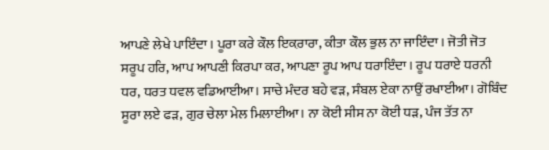ਆਪਣੇ ਲੇਖੇ ਪਾਇੰਦਾ। ਪੂਰਾ ਕਰੇ ਕੌਲ ਇਕ਼ਰਾਰਾ, ਕੀਤਾ ਕੌਲ ਭੁਲ ਨਾ ਜਾਇੰਦਾ। ਜੋਤੀ ਜੋਤ ਸਰੂਪ ਹਰਿ, ਆਪ ਆਪਣੀ ਕਿਰਪਾ ਕਰ, ਆਪਣਾ ਰੂਪ ਆਪ ਧਰਾਇੰਦਾ। ਰੂਪ ਧਰਾਏ ਧਰਨੀ ਧਰ, ਧਰਤ ਧਵਲ ਵਡਿਆਈਆ। ਸਾਚੇ ਮੰਦਰ ਬਹੇ ਵੜ, ਸੰਬਲ ਏਕਾ ਨਾਉਂ ਰਖਾਈਆ। ਗੋਬਿੰਦ ਸੂਰਾ ਲਏ ਫੜ, ਗੁਰ ਚੇਲਾ ਮੇਲ ਮਿਲਾਈਆ। ਨਾ ਕੋਈ ਸੀਸ ਨਾ ਕੋਈ ਧੜ, ਪੰਜ ਤੱਤ ਨਾ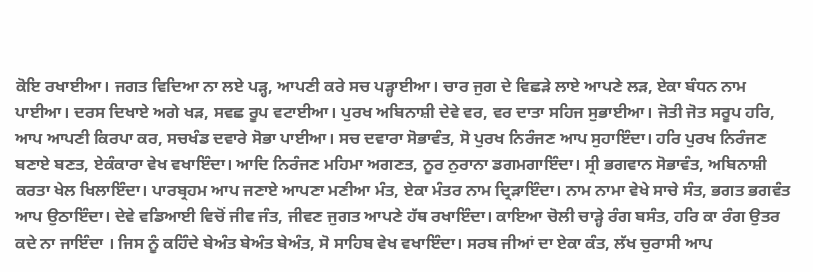ਕੋਇ ਰਖਾਈਆ। ਜਗਤ ਵਿਦਿਆ ਨਾ ਲਏ ਪੜ੍ਹ, ਆਪਣੀ ਕਰੇ ਸਚ ਪੜ੍ਹਾਈਆ। ਚਾਰ ਜੁਗ ਦੇ ਵਿਛੜੇ ਲਾਏ ਆਪਣੇ ਲੜ, ਏਕਾ ਬੰਧਨ ਨਾਮ ਪਾਈਆ। ਦਰਸ ਦਿਖਾਏ ਅਗੇ ਖੜ, ਸਵਛ ਰੂਪ ਵਟਾਈਆ। ਪੁਰਖ ਅਬਿਨਾਸ਼ੀ ਦੇਵੇ ਵਰ, ਵਰ ਦਾਤਾ ਸਹਿਜ ਸੁਭਾਈਆ। ਜੋਤੀ ਜੋਤ ਸਰੂਪ ਹਰਿ, ਆਪ ਆਪਣੀ ਕਿਰਪਾ ਕਰ, ਸਚਖੰਡ ਦਵਾਰੇ ਸੋਭਾ ਪਾਈਆ। ਸਚ ਦਵਾਰਾ ਸੋਭਾਵੰਤ, ਸੋ ਪੁਰਖ ਨਿਰੰਜਣ ਆਪ ਸੁਹਾਇੰਦਾ। ਹਰਿ ਪੁਰਖ ਨਿਰੰਜਣ ਬਣਾਏ ਬਣਤ, ਏਕੰਕਾਰਾ ਵੇਖ ਵਖਾਇੰਦਾ। ਆਦਿ ਨਿਰੰਜਣ ਮਹਿਮਾ ਅਗਣਤ, ਨੂਰ ਨੁਰਾਨਾ ਡਗਮਗਾਇੰਦਾ। ਸ੍ਰੀ ਭਗਵਾਨ ਸੋਭਾਵੰਤ, ਅਬਿਨਾਸ਼ੀ ਕਰਤਾ ਖੇਲ ਖਿਲਾਇੰਦਾ। ਪਾਰਬ੍ਰਹਮ ਆਪ ਜਣਾਏ ਆਪਣਾ ਮਣੀਆ ਮੰਤ, ਏਕਾ ਮੰਤਰ ਨਾਮ ਦ੍ਰਿੜਾਇੰਦਾ। ਨਾਮ ਨਾਮਾ ਵੇਖੇ ਸਾਚੇ ਸੰਤ, ਭਗਤ ਭਗਵੰਤ ਆਪ ਉਠਾਇੰਦਾ। ਦੇਵੇ ਵਡਿਆਈ ਵਿਚੋਂ ਜੀਵ ਜੰਤ, ਜੀਵਣ ਜੁਗਤ ਆਪਣੇ ਹੱਥ ਰਖਾਇੰਦਾ। ਕਾਇਆ ਚੋਲੀ ਚਾੜ੍ਹੇ ਰੰਗ ਬਸੰਤ, ਹਰਿ ਕਾ ਰੰਗ ਉਤਰ ਕਦੇ ਨਾ ਜਾਇੰਦਾ । ਜਿਸ ਨੂੰ ਕਹਿੰਦੇ ਬੇਅੰਤ ਬੇਅੰਤ ਬੇਅੰਤ, ਸੋ ਸਾਹਿਬ ਵੇਖ ਵਖਾਇੰਦਾ। ਸਰਬ ਜੀਆਂ ਦਾ ਏਕਾ ਕੰਤ, ਲੱਖ ਚੁਰਾਸੀ ਆਪ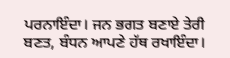ਪਰਨਾਇੰਦਾ। ਜਨ ਭਗਤ ਬਣਾਏ ਤੇਰੀ ਬਣਤ, ਬੰਧਨ ਆਪਣੇ ਹੱਥ ਰਖਾਇੰਦਾ।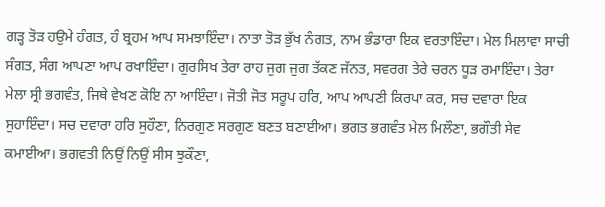ਗੜ੍ਹ ਤੋੜ ਹਉਮੇ ਹੰਗਤ, ਹੰ ਬ੍ਰਹਮ ਆਪ ਸਮਝਾਇੰਦਾ। ਨਾਤਾ ਤੋੜ ਭੁੱਖ ਨੰਗਤ, ਨਾਮ ਭੰਡਾਰਾ ਇਕ ਵਰਤਾਇੰਦਾ। ਮੇਲ ਮਿਲਾਵਾ ਸਾਚੀ ਸੰਗਤ, ਸੰਗ ਆਪਣਾ ਆਪ ਰਖਾਇੰਦਾ। ਗੁਰਸਿਖ ਤੇਰਾ ਰਾਹ ਜੁਗ ਜੁਗ ਤੱਕਣ ਜੱਨਤ, ਸਵਰਗ ਤੇਰੇ ਚਰਨ ਧੂੜ ਰਮਾਇੰਦਾ। ਤੇਰਾ ਮੇਲਾ ਸ੍ਰੀ ਭਗਵੰਤ, ਜਿਥੇ ਵੇਖਣ ਕੋਇ ਨਾ ਆਇੰਦਾ। ਜੋਤੀ ਜੋਤ ਸਰੂਪ ਹਰਿ, ਆਪ ਆਪਣੀ ਕਿਰਪਾ ਕਰ, ਸਚ ਦਵਾਰਾ ਇਕ ਸੁਹਾਇੰਦਾ। ਸਚ ਦਵਾਰਾ ਹਰਿ ਸੁਹੌਣਾ, ਨਿਰਗੁਣ ਸਰਗੁਣ ਬਣਤ ਬਣਾਈਆ। ਭਗਤ ਭਗਵੰਤ ਮੇਲ ਮਿਲੌਣਾ, ਭਗੌਤੀ ਸੇਵ ਕਮਾਈਆ। ਭਗਵਤੀ ਨਿਉਂ ਨਿਉਂ ਸੀਸ ਝੁਕੌਣਾ,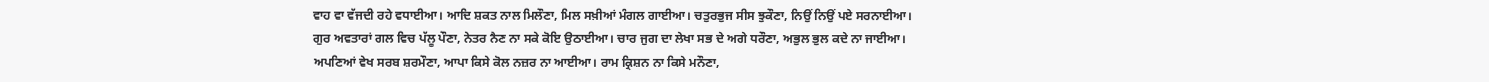ਵਾਹ ਵਾ ਵੱਜਦੀ ਰਹੇ ਵਧਾਈਆ। ਆਦਿ ਸ਼ਕਤ ਨਾਲ ਮਿਲੌਣਾ, ਮਿਲ ਸਖ਼ੀਆਂ ਮੰਗਲ ਗਾਈਆ। ਚਤੁਰਭੁਜ ਸੀਸ ਝੁਕੌਣਾ, ਨਿਉਂ ਨਿਉਂ ਪਏ ਸਰਨਾਈਆ। ਗੁਰ ਅਵਤਾਰਾਂ ਗਲ ਵਿਚ ਪੱਲੂ ਪੌਣਾ, ਨੇਤਰ ਨੈਣ ਨਾ ਸਕੇ ਕੋਇ ਉਠਾਈਆ। ਚਾਰ ਜੁਗ ਦਾ ਲੇਖਾ ਸਭ ਦੇ ਅਗੇ ਧਰੌਣਾ, ਅਭੁਲ ਭੁਲ ਕਦੇ ਨਾ ਜਾਈਆ। ਅਪਣਿਆਂ ਵੇਖ ਸਰਬ ਸ਼ਰਮੌਣਾ, ਆਪਾ ਕਿਸੇ ਕੋਲ ਨਜ਼ਰ ਨਾ ਆਈਆ। ਰਾਮ ਕ੍ਰਿਸ਼ਨ ਨਾ ਕਿਸੇ ਮਨੌਣਾ,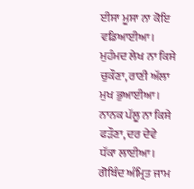ਈਸਾ ਮੂਸਾ ਨਾ ਕੋਇ ਵਡਿਆਈਆ। ਮੁਹੰਮਦ ਲੇਖ ਨਾ ਕਿਸੇ ਚੁਕੌਣਾ, ਰਾਣੀ ਅੱਲਾ ਮੁਖ ਭੁਆਈਆ। ਨਾਨਕ ਪੱਲੂ ਨਾ ਕਿਸੇ ਫੜੌਣਾ, ਦਰ ਦੇਵੇ ਧੱਕਾ ਲਾਈਆ। ਗੋਬਿੰਦ ਅੰਮ੍ਰਿਤ ਜਾਮ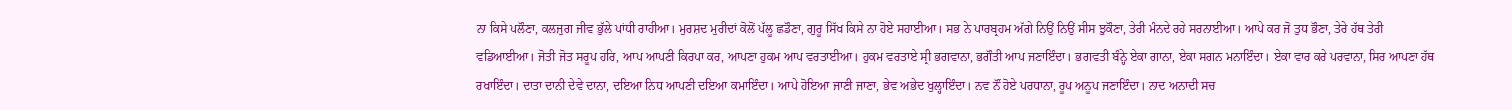ਨਾ ਕਿਸੇ ਪਲੌਣਾ, ਕਲਜੁਗ ਜੀਵ ਭੁੱਲੇ ਪਾਂਧੀ ਰਾਹੀਆ। ਮੁਰਸ਼ਦ ਮੁਰੀਦਾਂ ਕੋਲੋਂ ਪੱਲੂ ਛਡੌਣਾ, ਗੁਰੂ ਸਿੱਖ ਕਿਸੇ ਨਾ ਹੋਏ ਸਹਾਈਆ। ਸਭ ਨੇ ਪਾਰਬ੍ਰਹਮ ਅੱਗੇ ਨਿਉਂ ਨਿਉਂ ਸੀਸ ਝੁਕੌਣਾ, ਤੇਰੀ ਮੰਨਦੇ ਰਹੇ ਸਰਨਾਈਆ। ਆਪੇ ਕਰ ਜੋ ਤੁਧ ਭੌਣਾ, ਤੇਰੇ ਹੱਥ ਤੇਰੀ ਵਡਿਆਈਆ। ਜੋਤੀ ਜੋਤ ਸਰੂਪ ਹਰਿ, ਆਪ ਆਪਣੀ ਕਿਰਪਾ ਕਰ, ਆਪਣਾ ਹੁਕਮ ਆਪ ਵਰਤਾਈਆ। ਹੁਕਮ ਵਰਤਾਏ ਸ੍ਰੀ ਭਗਵਾਨਾ, ਭਗੌਤੀ ਆਪ ਜਣਾਇੰਦਾ। ਭਗਵਤੀ ਬੰਨ੍ਹੇ ਏਕਾ ਗਾਨਾ, ਏਕਾ ਸਗਨ ਮਨਾਇੰਦਾ। ਏਕਾ ਵਾਰ ਕਰੇ ਪਰਵਾਨਾ, ਸਿਰ ਆਪਣਾ ਹੱਥ ਰਖਾਇੰਦਾ। ਦਾਤਾ ਦਾਨੀ ਦੇਵੇ ਦਾਨਾ, ਦਇਆ ਨਿਧ ਆਪਣੀ ਦਇਆ ਕਮਾਇੰਦਾ। ਆਪੇ ਹੋਇਆ ਜਾਣੀ ਜਾਣਾ, ਭੇਵ ਅਭੇਦ ਖੁਲ੍ਹਾਇੰਦਾ। ਨਵ ਨੌਂ ਹੋਏ ਪਰਧਾਨਾ, ਰੂਪ ਅਨੂਪ ਜਣਾਇੰਦਾ। ਨਾਦ ਅਨਾਦੀ ਸਚ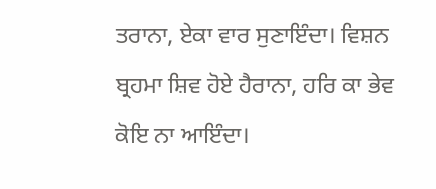ਤਰਾਨਾ, ਏਕਾ ਵਾਰ ਸੁਣਾਇੰਦਾ। ਵਿਸ਼ਨ ਬ੍ਰਹਮਾ ਸ਼ਿਵ ਹੋਏ ਹੈਰਾਨਾ, ਹਰਿ ਕਾ ਭੇਵ ਕੋਇ ਨਾ ਆਇੰਦਾ।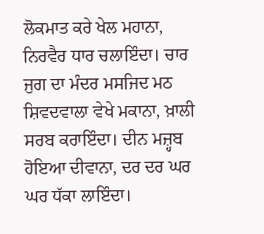ਲੋਕਮਾਤ ਕਰੇ ਖੇਲ ਮਹਾਨਾ, ਨਿਰਵੈਰ ਧਾਰ ਚਲਾਇੰਦਾ। ਚਾਰ ਜੁਗ ਦਾ ਮੰਦਰ ਮਸਜਿਦ ਮਠ ਸ਼ਿਵਦਵਾਲਾ ਵੇਖੇ ਮਕਾਨਾ, ਖ਼ਾਲੀ ਸਰਬ ਕਰਾਇੰਦਾ। ਦੀਨ ਮਜ਼੍ਹਬ ਹੋਇਆ ਦੀਵਾਨਾ, ਦਰ ਦਰ ਘਰ ਘਰ ਧੱਕਾ ਲਾਇੰਦਾ।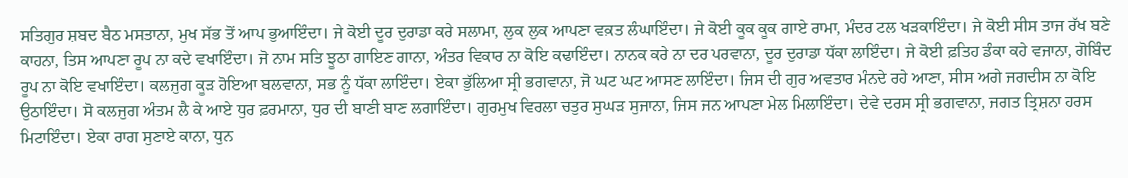ਸਤਿਗੁਰ ਸ਼ਬਦ ਬੈਠ ਮਸਤਾਨਾ, ਮੁਖ ਸੱਭ ਤੋਂ ਆਪ ਭੁਆਇੰਦਾ। ਜੇ ਕੋਈ ਦੂਰ ਦੁਰਾਡਾ ਕਰੇ ਸਲਾਮਾ, ਲੁਕ ਲੁਕ ਆਪਣਾ ਵਕ਼ਤ ਲੰਘਾਇੰਦਾ। ਜੇ ਕੋਈ ਕੂਕ ਕੂਕ ਗਾਏ ਰਾਮਾ, ਮੰਦਰ ਟਲ ਖੜਕਾਇੰਦਾ। ਜੇ ਕੋਈ ਸੀਸ ਤਾਜ ਰੱਖ ਬਣੇ ਕਾਹਨਾ, ਤਿਸ ਆਪਣਾ ਰੂਪ ਨਾ ਕਦੇ ਵਖਾਇੰਦਾ। ਜੋ ਨਾਮ ਸਤਿ ਝੂਠਾ ਗਾਇਣ ਗਾਨਾ, ਅੰਤਰ ਵਿਕਾਰ ਨਾ ਕੋਇ ਕਢਾਇੰਦਾ। ਨਾਨਕ ਕਰੇ ਨਾ ਦਰ ਪਰਵਾਨਾ, ਦੂਰ ਦੁਰਾਡਾ ਧੱਕਾ ਲਾਇੰਦਾ। ਜੇ ਕੋਈ ਫ਼ਤਿਹ ਡੰਕਾ ਕਹੇ ਵਜਾਨਾ, ਗੋਬਿੰਦ ਰੂਪ ਨਾ ਕੋਇ ਵਖਾਇੰਦਾ। ਕਲਜੁਗ ਕੂੜ ਹੋਇਆ ਬਲਵਾਨਾ, ਸਭ ਨੂੰ ਧੱਕਾ ਲਾਇੰਦਾ। ਏਕਾ ਭੁੱਲਿਆ ਸ੍ਰੀ ਭਗਵਾਨਾ, ਜੋ ਘਟ ਘਟ ਆਸਣ ਲਾਇੰਦਾ। ਜਿਸ ਦੀ ਗੁਰ ਅਵਤਾਰ ਮੰਨਦੇ ਰਹੇ ਆਣਾ, ਸੀਸ ਅਗੇ ਜਗਦੀਸ ਨਾ ਕੋਇ ਉਠਾਇੰਦਾ। ਸੋ ਕਲਜੁਗ ਅੰਤਮ ਲੈ ਕੇ ਆਏ ਧੁਰ ਫ਼ਰਮਾਨਾ, ਧੁਰ ਦੀ ਬਾਣੀ ਬਾਣ ਲਗਾਇੰਦਾ। ਗੁਰਮੁਖ ਵਿਰਲਾ ਚਤੁਰ ਸੁਘੜ ਸੁਜਾਨਾ, ਜਿਸ ਜਨ ਆਪਣਾ ਮੇਲ ਮਿਲਾਇੰਦਾ। ਦੇਵੇ ਦਰਸ ਸ੍ਰੀ ਭਗਵਾਨਾ, ਜਗਤ ਤ੍ਰਿਸ਼ਨਾ ਹਰਸ ਮਿਟਾਇੰਦਾ। ਏਕਾ ਰਾਗ ਸੁਣਾਏ ਕਾਨਾ, ਧੁਨ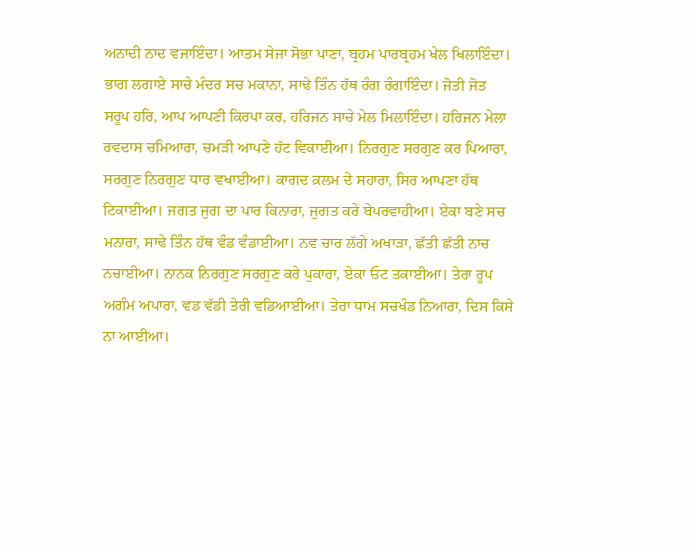ਅਨਾਦੀ ਨਾਦ ਵਜਾਇੰਦਾ। ਆਤਮ ਸੇਜਾ ਸੋਭਾ ਪਾਣਾ, ਬ੍ਰਹਮ ਪਾਰਬ੍ਰਹਮ ਖੇਲ ਖਿਲਾਇੰਦਾ। ਭਾਗ ਲਗਾਏ ਸਾਚੇ ਮੰਦਰ ਸਚ ਮਕਾਨਾ, ਸਾਢੇ ਤਿੰਨ ਹੱਥ ਰੰਗ ਰੰਗਾਇੰਦਾ। ਜੋਤੀ ਜੋਤ ਸਰੂਪ ਹਰਿ, ਆਪ ਆਪਣੀ ਕਿਰਪਾ ਕਰ, ਹਰਿਜਨ ਸਾਚੇ ਮੇਲ ਮਿਲਾਇੰਦਾ। ਹਰਿਜਨ ਮੇਲਾ ਰਵਦਾਸ ਚਮਿਆਰਾ, ਚਮੜੀ ਆਪਣੇ ਹੱਟ ਵਿਕਾਈਆ। ਨਿਰਗੁਣ ਸਰਗੁਣ ਕਰ ਪਿਆਰਾ, ਸਰਗੁਣ ਨਿਰਗੁਣ ਧਾਰ ਵਖਾਈਆ। ਕਾਗਦ ਕ਼ਲਮ ਦੇ ਸਹਾਰਾ, ਸਿਰ ਆਪਣਾ ਹੱਥ ਟਿਕਾਈਆ। ਜਗਤ ਜੁਗ ਦਾ ਪਾਰ ਕਿਨਾਰਾ, ਜੁਗਤ ਕਰੇ ਬੇਪਰਵਾਹੀਆ। ਏਕਾ ਬਣੇ ਸਚ ਮਨਾਰਾ, ਸਾਢੇ ਤਿੰਨ ਹੱਥ ਵੰਡ ਵੰਡਾਈਆ। ਨਵ ਚਾਰ ਲੱਗੇ ਅਖਾੜਾ, ਛੱਤੀ ਛੱਤੀ ਨਾਚ ਨਚਾਈਆ। ਨਾਨਕ ਨਿਰਗੁਣ ਸਰਗੁਣ ਕਰੇ ਪੁਕਾਰਾ, ਏਕਾ ਓਟ ਤਕਾਈਆ। ਤੇਰਾ ਰੂਪ ਅਗੰਮ ਅਪਾਰਾ, ਵਡ ਵੱਡੀ ਤੇਰੀ ਵਡਿਆਈਆ। ਤੇਰਾ ਧਾਮ ਸਚਖੰਡ ਨਿਆਰਾ, ਦਿਸ ਕਿਸੇ ਨਾ ਆਈਆ।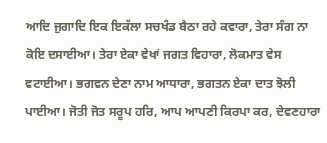ਆਦਿ ਜੁਗਾਦਿ ਇਕ ਇਕੱਲਾ ਸਚਖੰਡ ਬੈਠਾ ਰਹੇ ਕਵਾਰਾ, ਤੇਰਾ ਸੰਗ ਨਾ ਕੋਇ ਦਸਾਈਆ। ਤੇਰਾ ਏਕਾ ਵੇਖਾਂ ਜਗਤ ਵਿਹਾਰਾ, ਲੋਕਮਾਤ ਵੇਸ ਵਟਾਈਆ। ਭਗਵਨ ਦੇਣਾ ਨਾਮ ਆਧਾਰਾ, ਭਗਤਨ ਏਕਾ ਦਾਤ ਝੋਲੀ ਪਾਈਆ। ਜੋਤੀ ਜੋਤ ਸਰੂਪ ਹਰਿ, ਆਪ ਆਪਣੀ ਕਿਰਪਾ ਕਰ, ਦੇਵਣਹਾਰਾ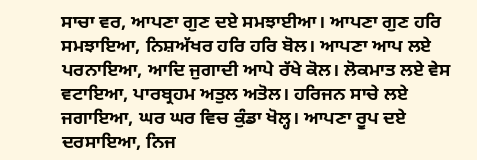ਸਾਚਾ ਵਰ, ਆਪਣਾ ਗੁਣ ਦਏ ਸਮਝਾਈਆ। ਆਪਣਾ ਗੁਣ ਹਰਿ ਸਮਝਾਇਆ, ਨਿਸ਼ਅੱਖਰ ਹਰਿ ਹਰਿ ਬੋਲ। ਆਪਣਾ ਆਪ ਲਏ ਪਰਨਾਇਆ, ਆਦਿ ਜੁਗਾਦੀ ਆਪੇ ਰੱਖੇ ਕੋਲ। ਲੋਕਮਾਤ ਲਏ ਵੇਸ ਵਟਾਇਆ, ਪਾਰਬ੍ਰਹਮ ਅਤੁਲ ਅਤੋਲ। ਹਰਿਜਨ ਸਾਚੇ ਲਏ ਜਗਾਇਆ, ਘਰ ਘਰ ਵਿਚ ਕੁੰਡਾ ਖੋਲ੍ਹ। ਆਪਣਾ ਰੂਪ ਦਏ ਦਰਸਾਇਆ, ਨਿਜ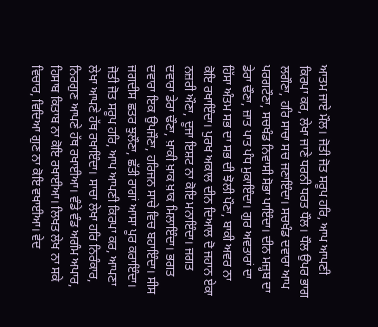ਆਤਮ ਜਾਏ ਮੌਲ। ਜੋਤੀ ਜੋਤ ਸਰੂਪ ਹਰਿ, ਆਪ ਆਪਣੀ ਕਿਰਪਾ ਕਰ, ਲੇਖਾ ਜਾਣੇ ਧਰਨੀ ਧਰਤ ਧੌਲ। ਧੌਲ ਉਪਰ ਭਾਗ ਲਗੌਣਾ, ਹਰਿ ਸਾਚਾ ਸਚ ਜਣਾਇੰਦਾ। ਸਚਖੰਡ ਦਵਾਰਾ ਆਪ ਪਰਗਟੌਣਾ, ਸਚਖੰਡ ਨਿਵਾਸੀ ਸੋਭਾ ਪਾਇੰਦਾ। ਦੀਨ ਮਜ਼੍ਹਬ ਦਾ ਡੇਰਾ ਢੌਣਾ, ਜ਼ਾਤ ਪਾਤ ਪੰਧ ਮੁਕਾਇੰਦਾ। ਗੁਰ ਅਵਤਾਰਾਂ ਦਾ ਹਿੱਸਾ ਅੰਤਮ ਸਭ ਦਾ ਸਭ ਦੀ ਝੋਲੀ ਪੌਣਾ, ਬਾਕੀ ਅਵਰ ਨਾ ਕੋਇ ਰਖਾਇੰਦਾ। ਪੁਰਖ ਅਕਾਲ ਦੀਨ ਦਿਆਲ ਦੋ ਜਹਾਨ ਏਕਾ ਨਜ਼ਰੀ ਔਣਾ, ਦੂਜਾ ਇਸ਼ਟ ਨਾ ਕੋਇ ਮਨਾਇੰਦਾ। ਜਗਤ ਦਵਾਰਾ ਡੇਰਾ ਢੌਣਾ, ਖ਼ਾਕੀ ਖ਼ਾਕ ਖ਼ਾਕ ਮਿਲਾਇੰਦਾ। ਭਗਤ ਦਵਾਰਾ ਇਕ ਉਪਜੌਣਾ, ਹਰਿਜਨ ਸਾਚੇ ਵਿਚ ਬਹਾਇੰਦਾ। ਸੀਸ ਜਗਦੀਸ ਛਤਰ ਝੁਲੌਣਾ, ਛੱਤੀ ਰਾਗਾਂ ਆਸਾ ਪੂਰ ਕਰਾਇੰਦਾ। ਜੋਤੀ ਜੋਤ ਸਰੂਪ ਹਰਿ, ਆਪ ਆਪਣੀ ਕਿਰਪਾ ਕਰ, ਆਪਣਾ ਲੇਖਾ ਆਪਣੇ ਹੱਥ ਰਖਾਇੰਦਾ। ਸਾਚਾ ਲੇਖਾ ਹਰਿ ਨਿਰੰਕਾਰ, ਨਿਰਗੁਣ ਆਪਣੇ ਹੱਥ ਰਖਾਈਆ। ਵੰਡੇ ਵੰਡ ਅਗੰਮ ਅਪਾਰ, ਹਿਸਾਬ ਕਿਤਾਬ ਨਾ ਕੋਇ ਰਖਾਈਆ। ਲਿਖਤ ਲੇਖ ਨਾ ਸਕੇ ਵਿਚਾਰ, ਵਿਦਿਆ ਗੁਣ ਨਾ ਕੋਇ ਵਖਾਈਆ। ਵੇਦ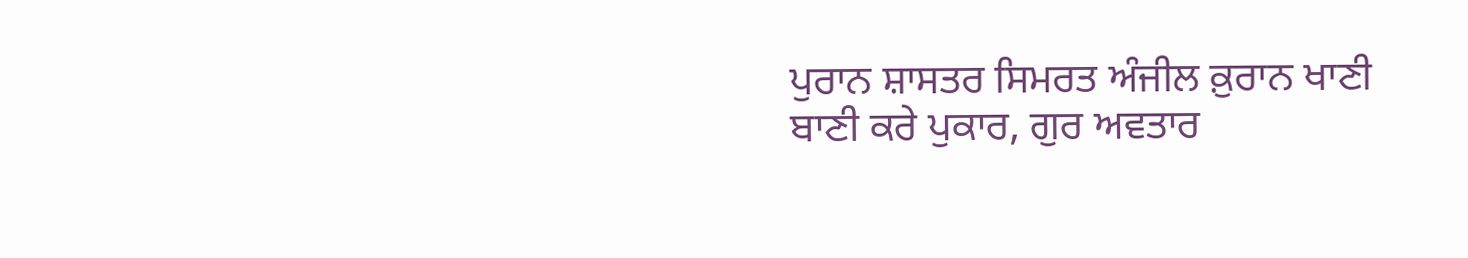ਪੁਰਾਨ ਸ਼ਾਸਤਰ ਸਿਮਰਤ ਅੰਜੀਲ ਕ਼ੁਰਾਨ ਖਾਣੀ ਬਾਣੀ ਕਰੇ ਪੁਕਾਰ, ਗੁਰ ਅਵਤਾਰ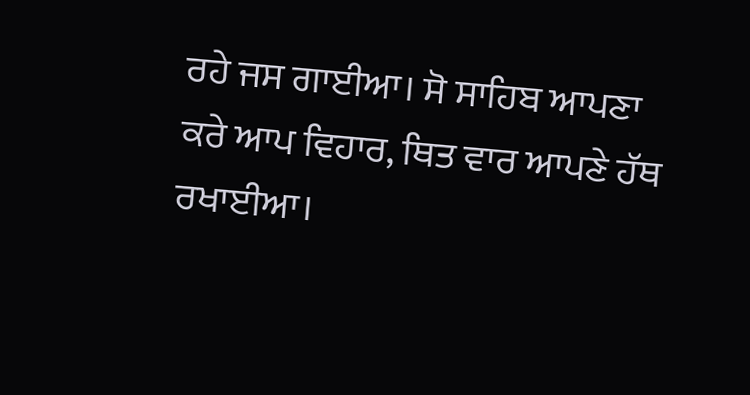ਰਹੇ ਜਸ ਗਾਈਆ। ਸੋ ਸਾਹਿਬ ਆਪਣਾ ਕਰੇ ਆਪ ਵਿਹਾਰ, ਥਿਤ ਵਾਰ ਆਪਣੇ ਹੱਥ ਰਖਾਈਆ।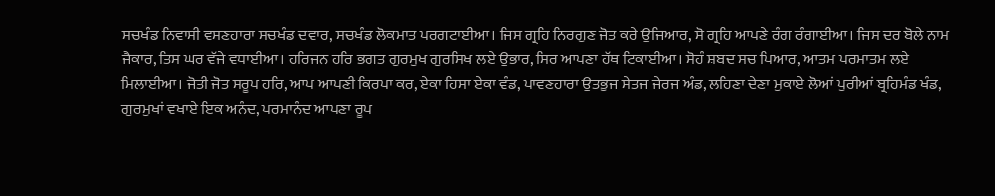ਸਚਖੰਡ ਨਿਵਾਸੀ ਵਸਣਹਾਰਾ ਸਚਖੰਡ ਦਵਾਰ, ਸਚਖੰਡ ਲੋਕਮਾਤ ਪਰਗਟਾਈਆ। ਜਿਸ ਗ੍ਰਹਿ ਨਿਰਗੁਣ ਜੋਤ ਕਰੇ ਉਜਿਆਰ, ਸੋ ਗ੍ਰਹਿ ਆਪਣੇ ਰੰਗ ਰੰਗਾਈਆ। ਜਿਸ ਦਰ ਬੋਲੇ ਨਾਮ ਜੈਕਾਰ, ਤਿਸ ਘਰ ਵੱਜੇ ਵਧਾਈਆ। ਹਰਿਜਨ ਹਰਿ ਭਗਤ ਗੁਰਮੁਖ ਗੁਰਸਿਖ ਲਏ ਉਭਾਰ, ਸਿਰ ਆਪਣਾ ਹੱਥ ਟਿਕਾਈਆ। ਸੋਹੰ ਸ਼ਬਦ ਸਚ ਪਿਆਰ, ਆਤਮ ਪਰਮਾਤਮ ਲਏ ਮਿਲਾਈਆ। ਜੋਤੀ ਜੋਤ ਸਰੂਪ ਹਰਿ, ਆਪ ਆਪਣੀ ਕਿਰਪਾ ਕਰ, ਏਕਾ ਹਿਸਾ ਏਕਾ ਵੰਡ, ਪਾਵਣਹਾਰਾ ਉਤਭੁਜ ਸੇਤਜ ਜੇਰਜ ਅੰਡ, ਲਹਿਣਾ ਦੇਣਾ ਮੁਕਾਏ ਲੋਆਂ ਪੁਰੀਆਂ ਬ੍ਰਹਿਮੰਡ ਖੰਡ, ਗੁਰਮੁਖਾਂ ਵਖਾਏ ਇਕ ਅਨੰਦ, ਪਰਮਾਨੰਦ ਆਪਣਾ ਰੂਪ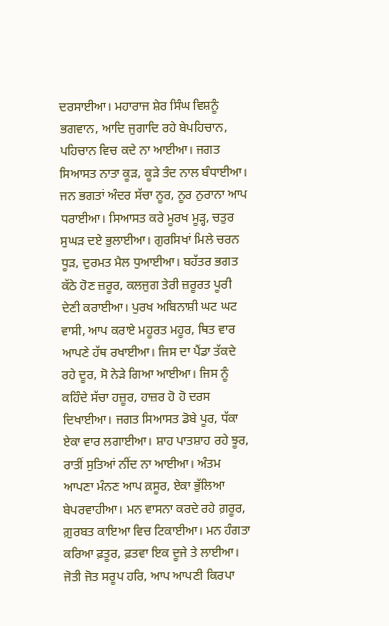ਦਰਸਾਈਆ। ਮਹਾਰਾਜ ਸ਼ੇਰ ਸਿੰਘ ਵਿਸ਼ਨੂੰ ਭਗਵਾਨ, ਆਦਿ ਜੁਗਾਦਿ ਰਹੇ ਬੇਪਹਿਚਾਨ, ਪਹਿਚਾਨ ਵਿਚ ਕਦੇ ਨਾ ਆਈਆ। ਜਗਤ ਸਿਆਸਤ ਨਾਤਾ ਕੂੜ, ਕੂੜੇ ਤੰਦ ਨਾਲ ਬੰਧਾਈਆ। ਜਨ ਭਗਤਾਂ ਅੰਦਰ ਸੱਚਾ ਨੂਰ, ਨੂਰ ਨੁਰਾਨਾ ਆਪ ਧਰਾਈਆ। ਸਿਆਸਤ ਕਰੇ ਮੂਰਖ ਮੂੜ੍ਹ, ਚਤੁਰ ਸੁਘੜ ਦਏ ਭੁਲਾਈਆ। ਗੁਰਸਿਖਾਂ ਮਿਲੇ ਚਰਨ ਧੂੜ, ਦੁਰਮਤ ਮੈਲ ਧੁਆਈਆ। ਬਹੱਤਰ ਭਗਤ ਕੱਠੇ ਹੋਣ ਜ਼ਰੂਰ, ਕਲਜੁਗ ਤੇਰੀ ਜ਼ਰੂਰਤ ਪੂਰੀ ਦੇਣੀ ਕਰਾਈਆ। ਪੁਰਖ ਅਬਿਨਾਸ਼ੀ ਘਟ ਘਟ ਵਾਸੀ, ਆਪ ਕਰਾਏ ਮਹੂਰਤ ਮਹੂਰ, ਥਿਤ ਵਾਰ ਆਪਣੇ ਹੱਥ ਰਖਾਈਆ। ਜਿਸ ਦਾ ਪੈਂਡਾ ਤੱਕਦੇ ਰਹੇ ਦੂਰ, ਸੋ ਨੇੜੇ ਗਿਆ ਆਈਆ। ਜਿਸ ਨੂੰ ਕਹਿੰਦੇ ਸੱਚਾ ਹਜ਼ੂਰ, ਹਾਜ਼ਰ ਹੋ ਹੋ ਦਰਸ ਦਿਖਾਈਆ। ਜਗਤ ਸਿਆਸਤ ਡੋਬੇ ਪੂਰ, ਧੱਕਾ ਏਕਾ ਵਾਰ ਲਗਾਈਆ। ਸ਼ਾਹ ਪਾਤਸ਼ਾਹ ਰਹੇ ਝੂਰ, ਰਾਤੀਂ ਸੁਤਿਆਂ ਨੀਂਦ ਨਾ ਆਈਆ। ਅੰਤਮ ਆਪਣਾ ਮੰਨਣ ਆਪ ਕ਼ਸੂਰ, ਏਕਾ ਭੁੱਲਿਆ ਬੇਪਰਵਾਹੀਆ। ਮਨ ਵਾਸਨਾ ਕਰਦੇ ਰਹੇ ਗ਼ਰੂਰ, ਗ਼ੁਰਬਤ ਕਾਇਆ ਵਿਚ ਟਿਕਾਈਆ। ਮਨ ਹੰਗਤਾ ਕਰਿਆ ਫ਼ਤੂਰ, ਫ਼ਤਵਾ ਇਕ ਦੂਜੇ ਤੇ ਲਾਈਆ। ਜੋਤੀ ਜੋਤ ਸਰੂਪ ਹਰਿ, ਆਪ ਆਪਣੀ ਕਿਰਪਾ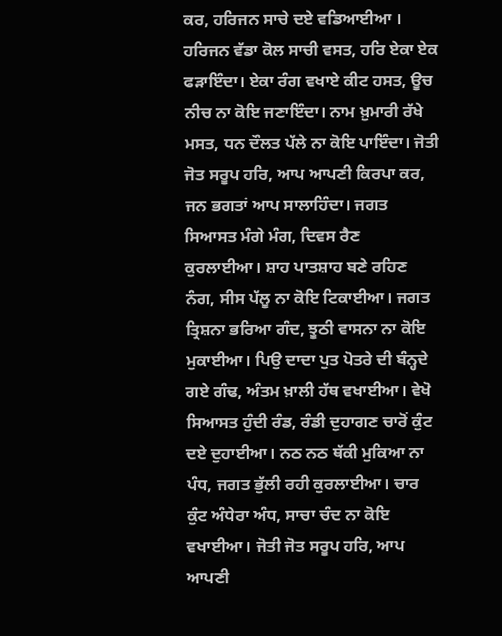ਕਰ, ਹਰਿਜਨ ਸਾਚੇ ਦਏ ਵਡਿਆਈਆ । ਹਰਿਜਨ ਵੱਡਾ ਕੋਲ ਸਾਚੀ ਵਸਤ, ਹਰਿ ਏਕਾ ਏਕ ਫੜਾਇੰਦਾ। ਏਕਾ ਰੰਗ ਵਖਾਏ ਕੀਟ ਹਸਤ, ਊਚ ਨੀਚ ਨਾ ਕੋਇ ਜਣਾਇੰਦਾ। ਨਾਮ ਖ਼ੁਮਾਰੀ ਰੱਖੇ ਮਸਤ, ਧਨ ਦੌਲਤ ਪੱਲੇ ਨਾ ਕੋਇ ਪਾਇੰਦਾ। ਜੋਤੀ ਜੋਤ ਸਰੂਪ ਹਰਿ, ਆਪ ਆਪਣੀ ਕਿਰਪਾ ਕਰ, ਜਨ ਭਗਤਾਂ ਆਪ ਸਾਲਾਹਿੰਦਾ। ਜਗਤ ਸਿਆਸਤ ਮੰਗੇ ਮੰਗ, ਦਿਵਸ ਰੈਣ ਕੁਰਲਾਈਆ। ਸ਼ਾਹ ਪਾਤਸ਼ਾਹ ਬਣੇ ਰਹਿਣ ਨੰਗ, ਸੀਸ ਪੱਲੂ ਨਾ ਕੋਇ ਟਿਕਾਈਆ। ਜਗਤ ਤ੍ਰਿਸ਼ਨਾ ਭਰਿਆ ਗੰਦ, ਝੂਠੀ ਵਾਸਨਾ ਨਾ ਕੋਇ ਮੁਕਾਈਆ। ਪਿਉ ਦਾਦਾ ਪੁਤ ਪੋਤਰੇ ਦੀ ਬੰਨ੍ਹਦੇ ਗਏ ਗੰਢ, ਅੰਤਮ ਖ਼ਾਲੀ ਹੱਥ ਵਖਾਈਆ। ਵੇਖੋ ਸਿਆਸਤ ਹੁੰਦੀ ਰੰਡ, ਰੰਡੀ ਦੁਹਾਗਣ ਚਾਰੋਂ ਕੁੰਟ ਦਏ ਦੁਹਾਈਆ। ਨਠ ਨਠ ਥੱਕੀ ਮੁਕਿਆ ਨਾ ਪੰਧ, ਜਗਤ ਭੁੱਲੀ ਰਹੀ ਕੁਰਲਾਈਆ। ਚਾਰ ਕੁੰਟ ਅੰਧੇਰਾ ਅੰਧ, ਸਾਚਾ ਚੰਦ ਨਾ ਕੋਇ ਵਖਾਈਆ। ਜੋਤੀ ਜੋਤ ਸਰੂਪ ਹਰਿ, ਆਪ ਆਪਣੀ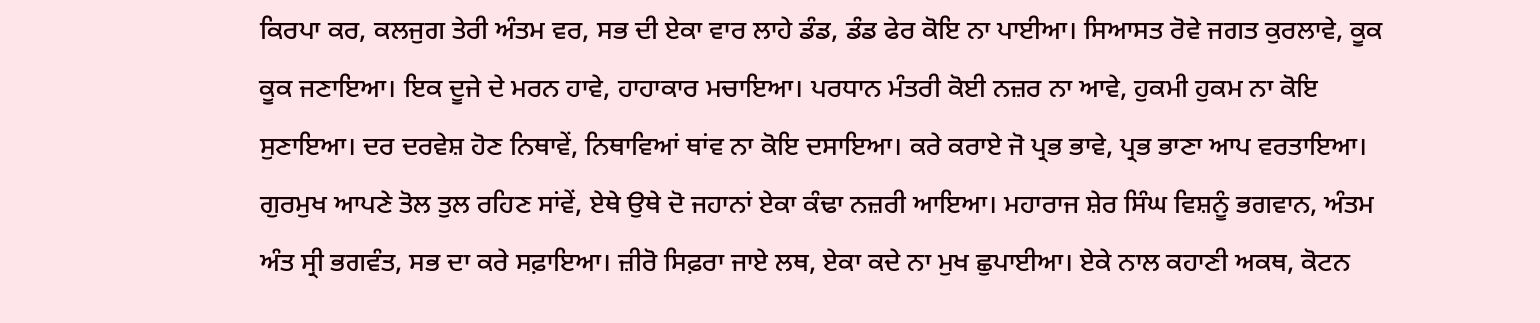ਕਿਰਪਾ ਕਰ, ਕਲਜੁਗ ਤੇਰੀ ਅੰਤਮ ਵਰ, ਸਭ ਦੀ ਏਕਾ ਵਾਰ ਲਾਹੇ ਡੰਡ, ਡੰਡ ਫੇਰ ਕੋਇ ਨਾ ਪਾਈਆ। ਸਿਆਸਤ ਰੋਵੇ ਜਗਤ ਕੁਰਲਾਵੇ, ਕੂਕ ਕੂਕ ਜਣਾਇਆ। ਇਕ ਦੂਜੇ ਦੇ ਮਰਨ ਹਾਵੇ, ਹਾਹਾਕਾਰ ਮਚਾਇਆ। ਪਰਧਾਨ ਮੰਤਰੀ ਕੋਈ ਨਜ਼ਰ ਨਾ ਆਵੇ, ਹੁਕਮੀ ਹੁਕਮ ਨਾ ਕੋਇ ਸੁਣਾਇਆ। ਦਰ ਦਰਵੇਸ਼ ਹੋਣ ਨਿਥਾਵੇਂ, ਨਿਥਾਵਿਆਂ ਥਾਂਵ ਨਾ ਕੋਇ ਦਸਾਇਆ। ਕਰੇ ਕਰਾਏ ਜੋ ਪ੍ਰਭ ਭਾਵੇ, ਪ੍ਰਭ ਭਾਣਾ ਆਪ ਵਰਤਾਇਆ। ਗੁਰਮੁਖ ਆਪਣੇ ਤੋਲ ਤੁਲ ਰਹਿਣ ਸਾਂਵੇਂ, ਏਥੇ ਉਥੇ ਦੋ ਜਹਾਨਾਂ ਏਕਾ ਕੰਢਾ ਨਜ਼ਰੀ ਆਇਆ। ਮਹਾਰਾਜ ਸ਼ੇਰ ਸਿੰਘ ਵਿਸ਼ਨੂੰ ਭਗਵਾਨ, ਅੰਤਮ ਅੰਤ ਸ੍ਰੀ ਭਗਵੰਤ, ਸਭ ਦਾ ਕਰੇ ਸਫ਼ਾਇਆ। ਜ਼ੀਰੋ ਸਿਫ਼ਰਾ ਜਾਏ ਲਥ, ਏਕਾ ਕਦੇ ਨਾ ਮੁਖ ਛੁਪਾਈਆ। ਏਕੇ ਨਾਲ ਕਹਾਣੀ ਅਕਥ, ਕੋਟਨ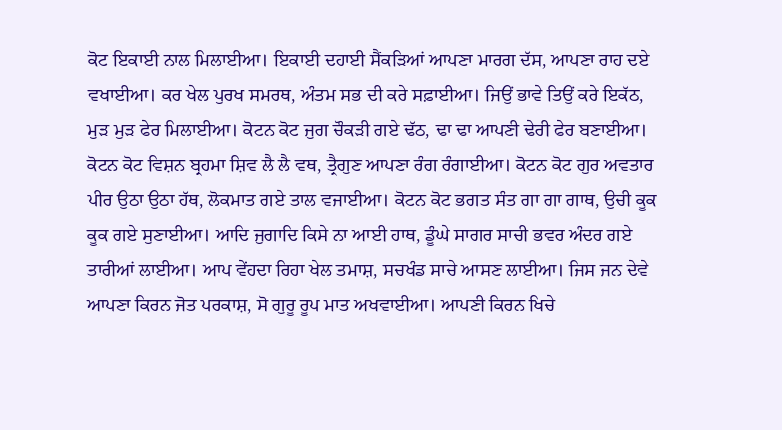ਕੋਟ ਇਕਾਈ ਨਾਲ ਮਿਲਾਈਆ। ਇਕਾਈ ਦਹਾਈ ਸੈਂਕੜਿਆਂ ਆਪਣਾ ਮਾਰਗ ਦੱਸ, ਆਪਣਾ ਰਾਹ ਦਏ ਵਖਾਈਆ। ਕਰ ਖੇਲ ਪੁਰਖ ਸਮਰਥ, ਅੰਤਮ ਸਭ ਦੀ ਕਰੇ ਸਫ਼ਾਈਆ। ਜਿਉਂ ਭਾਵੇ ਤਿਉਂ ਕਰੇ ਇਕੱਠ, ਮੁੜ ਮੁੜ ਫੇਰ ਮਿਲਾਈਆ। ਕੋਟਨ ਕੋਟ ਜੁਗ ਚੌਕੜੀ ਗਏ ਢੱਠ, ਢਾ ਢਾ ਆਪਣੀ ਢੇਰੀ ਫੇਰ ਬਣਾਈਆ। ਕੋਟਨ ਕੋਟ ਵਿਸ਼ਨ ਬ੍ਰਹਮਾ ਸ਼ਿਵ ਲੈ ਲੈ ਵਥ, ਤ੍ਰੈਗੁਣ ਆਪਣਾ ਰੰਗ ਰੰਗਾਈਆ। ਕੋਟਨ ਕੋਟ ਗੁਰ ਅਵਤਾਰ ਪੀਰ ਉਠਾ ਉਠਾ ਹੱਥ, ਲੋਕਮਾਤ ਗਏ ਤਾਲ ਵਜਾਈਆ। ਕੋਟਨ ਕੋਟ ਭਗਤ ਸੰਤ ਗਾ ਗਾ ਗਾਥ, ਉਚੀ ਕੂਕ ਕੂਕ ਗਏ ਸੁਣਾਈਆ। ਆਦਿ ਜੁਗਾਦਿ ਕਿਸੇ ਨਾ ਆਈ ਹਾਥ, ਡੂੰਘੇ ਸਾਗਰ ਸਾਚੀ ਭਵਰ ਅੰਦਰ ਗਏ ਤਾਰੀਆਂ ਲਾਈਆ। ਆਪ ਵੇਂਹਦਾ ਰਿਹਾ ਖੇਲ ਤਮਾਸ਼, ਸਚਖੰਡ ਸਾਚੇ ਆਸਣ ਲਾਈਆ। ਜਿਸ ਜਨ ਦੇਵੇ ਆਪਣਾ ਕਿਰਨ ਜੋਤ ਪਰਕਾਸ਼, ਸੋ ਗੁਰੂ ਰੂਪ ਮਾਤ ਅਖਵਾਈਆ। ਆਪਣੀ ਕਿਰਨ ਖਿਚੇ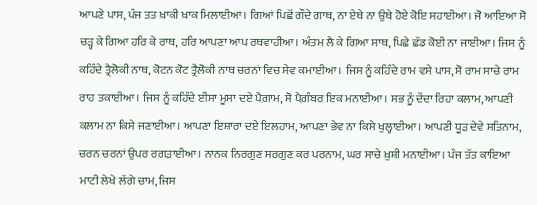ਆਪਣੇ ਪਾਸ, ਪੰਜ ਤਤ ਖ਼ਾਕੀ ਖ਼ਾਕ ਮਿਲਾਈਆ। ਗਿਆਂ ਪਿਛੋਂ ਗੌਦੇ ਗਾਥ, ਨਾ ਏਥੇ ਨਾ ਉਥੇ ਹੋਏ ਕੋਇ ਸਹਾਈਆ। ਜੋ ਆਇਆ ਸੋ ਚੜ੍ਹ ਕੇ ਗਿਆ ਹਰਿ ਕੇ ਰਾਥ, ਹਰਿ ਆਪਣਾ ਆਪ ਰਥਵਾਹੀਆ। ਅੰਤਮ ਲੈ ਕੇ ਗਿਆ ਸਾਥ, ਪਿਛੇ ਛੱਡ ਕੋਈ ਨਾ ਜਾਈਆ। ਜਿਸ ਨੂੰ ਕਹਿੰਦੇ ਤ੍ਰੈਲੋਕੀ ਨਾਥ, ਕੋਟਨ ਕੋਟ ਤ੍ਰੈਲੋਕੀ ਨਾਥ ਚਰਨਾਂ ਵਿਚ ਸੇਵ ਕਮਾਈਆ । ਜਿਸ ਨੂੰ ਕਹਿੰਦੇ ਰਾਮ ਵਸੇ ਪਾਸ, ਸੋ ਰਾਮ ਸਾਚੇ ਰਾਮ ਰਾਹ ਤਕਾਈਆ। ਜਿਸ ਨੂੰ ਕਹਿੰਦੇ ਈਸਾ ਮੂਸਾ ਦਏ ਪੈਗ਼ਾਮ, ਸੋ ਪੈਗ਼ੰਬਰ ਇਕ ਮਨਾਈਆ। ਸਭ ਨੂੰ ਦੇਂਦਾ ਰਿਹਾ ਕਲਾਮ, ਆਪਣੀ ਕਲਾਮ ਨਾ ਕਿਸੇ ਜਣਾਈਆ। ਆਪਣਾ ਇਸ਼ਾਰਾ ਦਏ ਇਲਹਾਮ, ਆਪਣਾ ਭੇਵ ਨਾ ਕਿਸੇ ਖੁਲ੍ਹਾਈਆ। ਆਪਣੀ ਧੂੜ ਦੇਵੇ ਸਤਿਨਾਮ, ਚਰਨ ਚਰਨਾਂ ਉਪਰ ਰਗੜਾਈਆ। ਨਾਨਕ ਨਿਰਗੁਣ ਸਰਗੁਣ ਕਰ ਪਰਨਾਮ, ਘਰ ਸਾਚੇ ਖ਼ੁਸ਼ੀ ਮਨਾਈਆ। ਪੰਜ ਤੱਤ ਕਾਇਆ ਮਾਟੀ ਲੇਖੇ ਲੱਗੇ ਚਾਮ, ਜਿਸ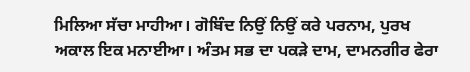ਮਿਲਿਆ ਸੱਚਾ ਮਾਹੀਆ। ਗੋਬਿੰਦ ਨਿਉਂ ਨਿਉਂ ਕਰੇ ਪਰਨਾਮ, ਪੁਰਖ ਅਕਾਲ ਇਕ ਮਨਾਈਆ। ਅੰਤਮ ਸਭ ਦਾ ਪਕੜੇ ਦਾਮ, ਦਾਮਨਗੀਰ ਫੇਰਾ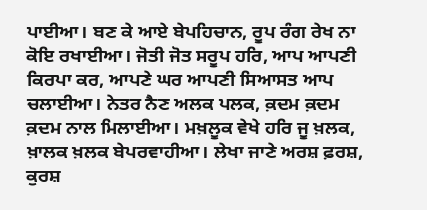ਪਾਈਆ। ਬਣ ਕੇ ਆਏ ਬੇਪਹਿਚਾਨ, ਰੂਪ ਰੰਗ ਰੇਖ ਨਾ ਕੋਇ ਰਖਾਈਆ। ਜੋਤੀ ਜੋਤ ਸਰੂਪ ਹਰਿ, ਆਪ ਆਪਣੀ ਕਿਰਪਾ ਕਰ, ਆਪਣੇ ਘਰ ਆਪਣੀ ਸਿਆਸਤ ਆਪ ਚਲਾਈਆ। ਨੇਤਰ ਨੈਣ ਅਲਕ ਪਲਕ, ਕ਼ਦਮ ਕ਼ਦਮ ਕ਼ਦਮ ਨਾਲ ਮਿਲਾਈਆ। ਮਖ਼ਲੂਕ ਵੇਖੇ ਹਰਿ ਜੂ ਖ਼ਲਕ, ਖ਼ਾਲਕ ਖ਼ਲਕ ਬੇਪਰਵਾਹੀਆ। ਲੇਖਾ ਜਾਣੇ ਅਰਸ਼ ਫ਼ਰਸ਼, ਕੁਰਸ਼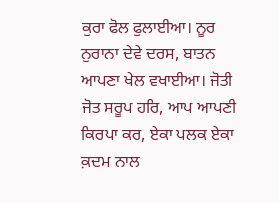ਕੁਰਾ ਫੋਲ ਫੁਲਾਈਆ। ਨੂਰ ਨੁਰਾਨਾ ਦੇਵੇ ਦਰਸ, ਬਾਤਨ ਆਪਣਾ ਖੇਲ ਵਖਾਈਆ। ਜੋਤੀ ਜੋਤ ਸਰੂਪ ਹਰਿ, ਆਪ ਆਪਣੀ ਕਿਰਪਾ ਕਰ, ਏਕਾ ਪਲਕ ਏਕਾ ਕ਼ਦਮ ਨਾਲ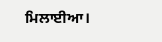ਮਿਲਾਈਆ।